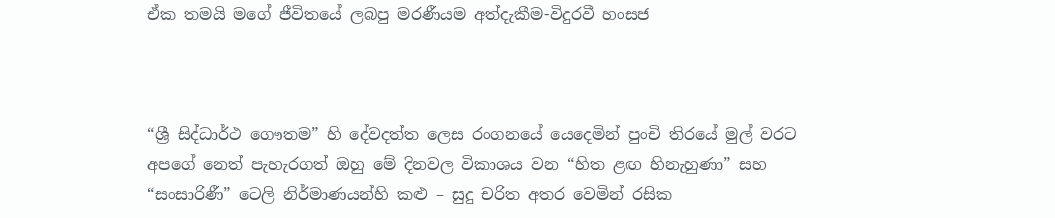ඒක තමයි මගේ ජීවිතයේ ලබපු මරණීයම අත්දැකීම-විදුරවී හංසජ



“ශ්‍රී සිද්ධාර්ථ ගෞතම” හි දේවදත්ත ලෙස රංගනයේ යෙදෙමින් පුංචි තිරයේ මුල් වරට අපගේ නෙත් පැහැරගත් ඔහු මේ දිනවල විකාශය වන “හිත ළඟ හිනැහුණා” සහ “සංසාරිණී” ටෙලි නිර්මාණයන්හි කළු – සුදු චරිත අතර වෙමින් රසික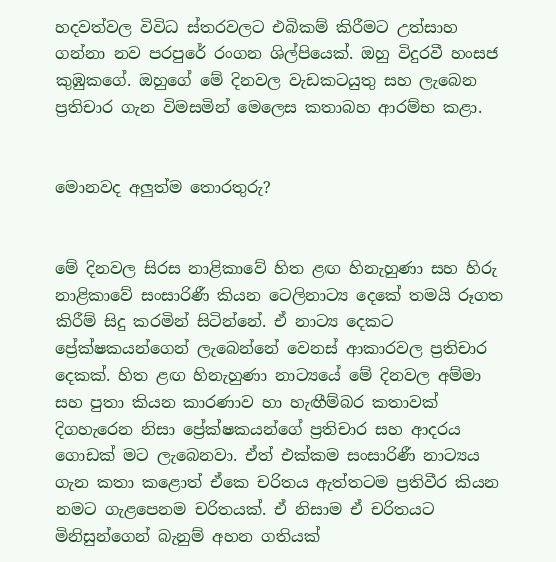හදවත්වල විවිධ ස්තරවලට එබිකම් කිරීමට උත්සාහ ගන්නා නව පරපුරේ රංගන ශිල්පියෙක්. ඔහු විදුරවී හංසජ කුඹුකගේ. ඔහුගේ මේ දිනවල වැඩකටයුතු සහ ලැබෙන ප්‍රතිචාර ගැන විමසමින් මෙලෙස කතාබහ ආරම්භ කළා.


මොනවද අලුත්ම තොරතුරු?


මේ දිනවල සිරස නාළිකාවේ හිත ළඟ හිනැහුණා සහ හිරු නාළිකාවේ සංසාරිණී කියන ටෙලිනාට්‍ය දෙකේ තමයි රූගත කිරීම් සිදු කරමින් සිටින්නේ. ඒ නාට්‍ය දෙකට ප්‍රේක්ෂකයන්ගෙන් ලැබෙන්නේ වෙනස් ආකාරවල ප්‍රතිචාර දෙකක්. හිත ළඟ හිනැහුණා නාට්‍යයේ මේ දිනවල අම්මා සහ පුතා කියන කාරණාව හා හැඟීම්බර කතාවක් දිගහැරෙන නිසා ප්‍රේක්ෂකයන්ගේ ප්‍රතිචාර සහ ආදරය ගොඩක් මට ලැබෙනවා. ඒත් එක්කම සංසාරිණී නාට්‍යය ගැන කතා කළොත් ඒකෙ චරිතය ඇත්තටම ප්‍රතිවීර කියන නමට ගැළපෙනම චරිතයක්. ඒ නිසාම ඒ චරිතයට මිනිසුන්ගෙන් බැනුම් අහන ගතියක්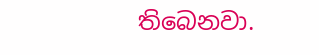තිබෙනවා.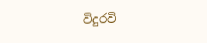විදුරවි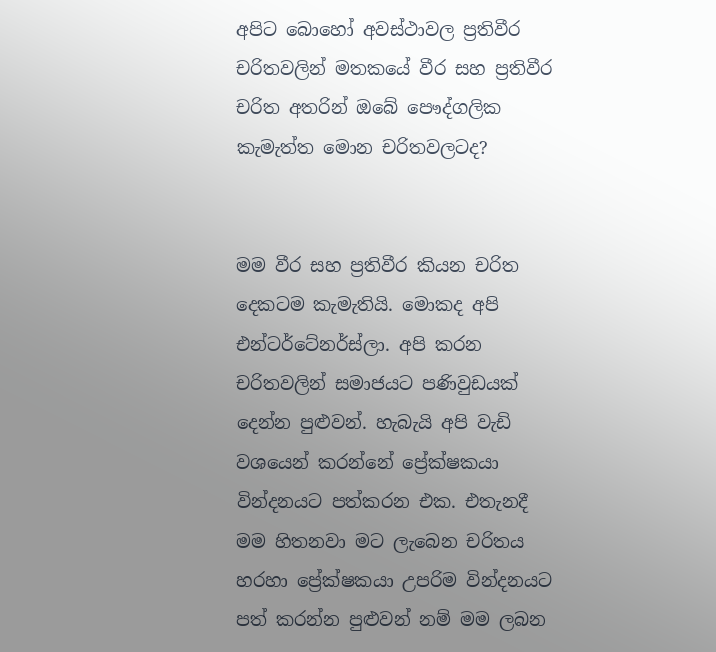අපිට බොහෝ අවස්ථාවල ප්‍රතිවීර චරිතවලින් මතකයේ වීර සහ ප්‍රතිවීර චරිත අතරින් ඔබේ පෞද්ගලික කැමැත්ත මොන චරිතවලටද?


මම වීර සහ ප්‍රතිවීර කියන චරිත දෙකටම කැමැතියි. මොකද අපි එන්ටර්ටේනර්ස්ලා. අපි කරන චරිතවලින් සමාජයට පණිවුඩයක් දෙන්න පුළුවන්. හැබැයි අපි වැඩි වශයෙන් කරන්නේ ප්‍රේක්ෂකයා වින්දනයට පත්කරන එක. එතැනදී මම හිතනවා මට ලැබෙන චරිතය හරහා ප්‍රේක්ෂකයා උපරිම වින්දනයට පත් කරන්න පුළුවන් නම් මම ලබන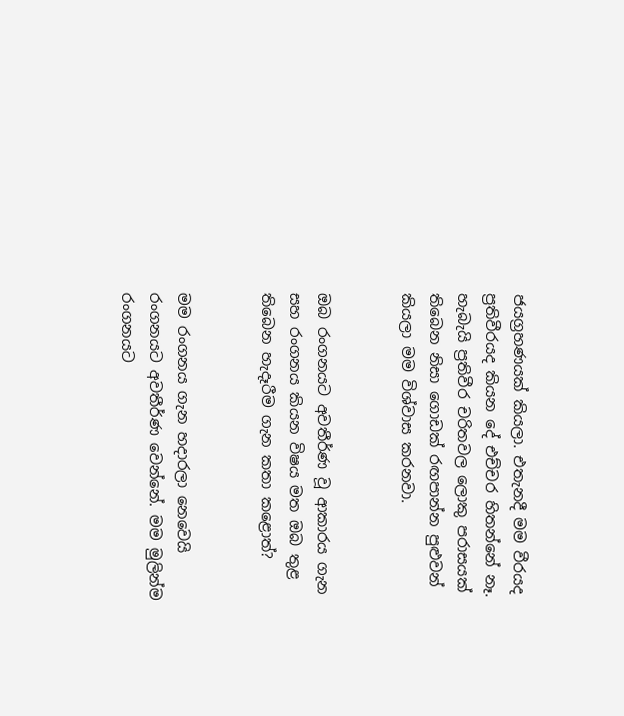ජයග්‍රහණයක් කියලා. එතැනදී මම වීරයද ප්‍රතිවීරයද කියන දේ එච්චර හිතන්නේ නෑ. හැබැයි ප්‍රතිවීර චරිතවල ලොකු පරාසයක් තිබෙන නිසා ගොඩක් රඟපාන්න පුළුවන් කියලා මම විශ්වාස කරනවා.


ඔබ රංගනයට අවතීර්ණ වූ ආකාරය ගැන සහ රංගනය කියන විෂය මත ඔබ තුළ තිබෙන හැදෑරීම ගැන කතා කළොත්?


මම රංගනය ගැන හදාරලා නෙවෙයි රංගනයට අවතීර්ණ වෙන්නේ. මම මුලින්ම රංගනයට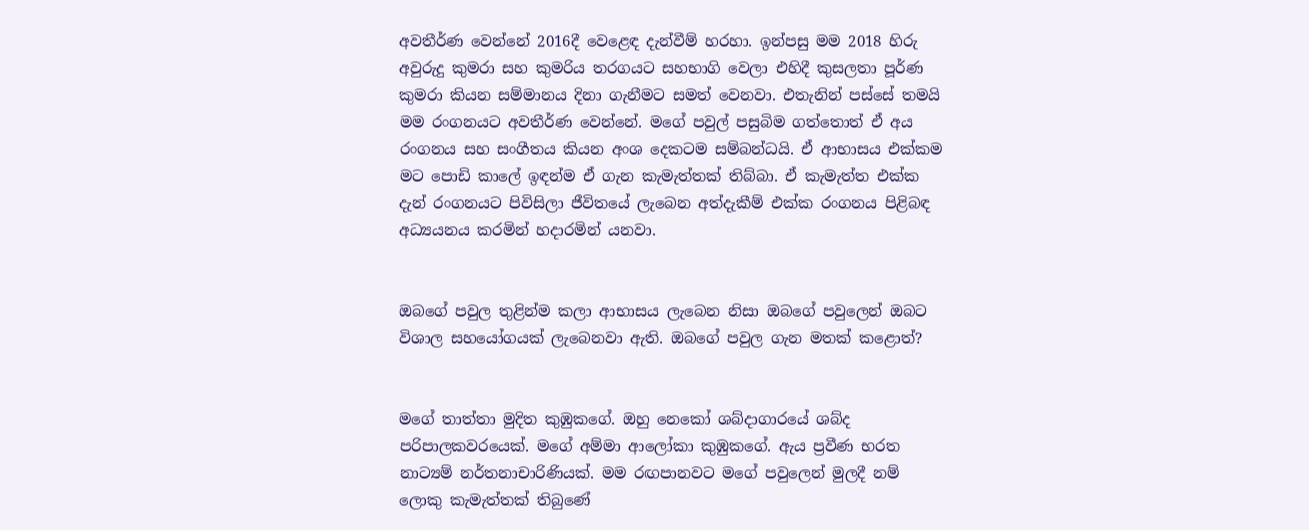අවතීර්ණ වෙන්නේ 2016දී වෙළෙඳ දැන්වීම් හරහා. ඉන්පසු මම 2018 හිරු අවුරුදු කුමරා සහ කුමරිය තරගයට සහභාගි වෙලා එහිදී කුසලතා පූර්ණ කුමරා කියන සම්මානය දිනා ගැනීමට සමත් වෙනවා. එතැනින් පස්සේ තමයි මම රංගනයට අවතීර්ණ වෙන්නේ. මගේ පවුල් පසුබිම ගත්තොත් ඒ අය රංගනය සහ සංගීතය කියන අංශ දෙකටම සම්බන්ධයි. ඒ ආභාසය එක්කම මට පොඩි කාලේ ඉඳන්ම ඒ ගැන කැමැත්තක් තිබ්බා. ඒ කැමැත්ත එක්ක දැන් රංගනයට පිවිසිලා ජීවිතයේ ලැබෙන අත්දැකීම් එක්ක රංගනය පිළිබඳ අධ්‍යයනය කරමින් හදාරමින් යනවා.


ඔබගේ පවුල තුළින්ම කලා ආභාසය ලැබෙන නිසා ඔබගේ පවුලෙන් ඔබට විශාල සහයෝගයක් ලැබෙනවා ඇති. ඔබගේ පවුල ගැන මතක් කළොත්?


මගේ තාත්තා මුදිත කුඹුකගේ. ඔහු නෙකෝ ශබ්දාගාරයේ ශබ්ද පරිපාලකවරයෙක්. මගේ අම්මා ආලෝකා කුඹුකගේ. ඇය ප්‍රවීණ භරත නාට්‍යම් නර්තනාචාරිණියක්. මම රඟපානවට මගේ පවුලෙන් මුලදී නම් ලොකු කැමැත්තක් තිබුණේ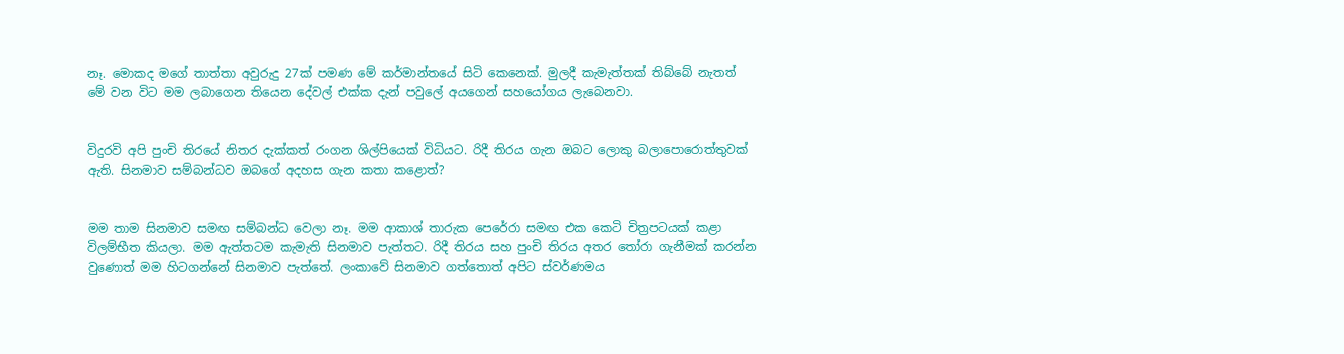නෑ. මොකද මගේ තාත්තා අවුරුදු 27ක් පමණ මේ කර්මාන්තයේ සිටි කෙනෙක්. මුලදී කැමැත්තක් තිබ්බේ නැතත් මේ වන විට මම ලබාගෙන තියෙන දේවල් එක්ක දැන් පවුලේ අයගෙන් සහයෝගය ලැබෙනවා.


විදුරවි අපි පුංචි තිරයේ නිතර දැක්කත් රංගන ශිල්පියෙක් විධියට. රිදී තිරය ගැන ඔබට ලොකු බලාපොරොත්තුවක් ඇති. සිනමාව සම්බන්ධව ඔබගේ අදහස ගැන කතා කළොත්?


මම තාම සිනමාව සමඟ සම්බන්ධ වෙලා නෑ. මම ආකාශ් තාරුක පෙරේරා සමඟ එක කෙටි චිත්‍රපටයක් කළා විලම්භීත කියලා. මම ඇත්තටම කැමැති සිනමාව පැත්තට. රිදී තිරය සහ පුංචි තිරය අතර තෝරා ගැනීමක් කරන්න වුණොත් මම හිටගන්නේ සිනමාව පැත්තේ. ලංකාවේ සිනමාව ගත්තොත් අපිට ස්වර්ණමය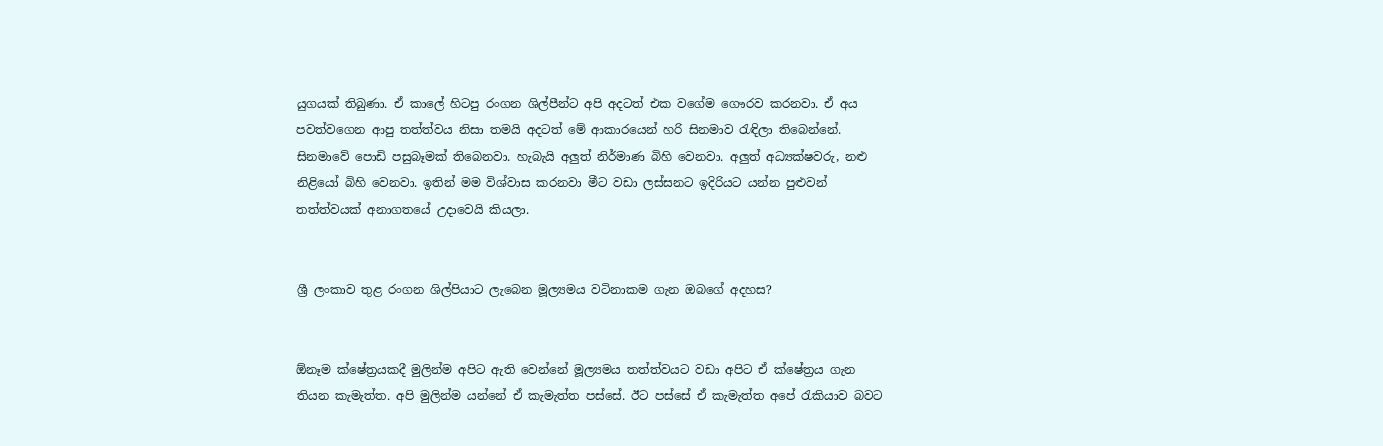යුගයක් තිබුණා. ඒ කාලේ හිටපු රංගන ශිල්පීන්ට අපි අදටත් එක වගේම ගෞරව කරනවා. ඒ අය පවත්වගෙන ආපු තත්ත්වය නිසා තමයි අදටත් මේ ආකාරයෙන් හරි සිනමාව රැඳිලා තිබෙන්නේ. සිනමාවේ පොඩි පසුබෑමක් තිබෙනවා. හැබැයි අලුත් නිර්මාණ බිහි වෙනවා. අලුත් අධ්‍යක්ෂවරු, නළු නිළියෝ බිහි වෙනවා. ඉතින් මම විශ්වාස කරනවා මීට වඩා ලස්සනට ඉදිරියට යන්න පුළුවන් තත්ත්වයක් අනාගතයේ උදාවෙයි කියලා.


ශ්‍රී ලංකාව තුළ රංගන ශිල්පියාට ලැබෙන මූල්‍යමය වටිනාකම ගැන ඔබගේ අදහස?


ඕනෑම ක්ෂේත්‍රයකදී මුලින්ම අපිට ඇති වෙන්නේ මූල්‍යමය තත්ත්වයට වඩා අපිට ඒ ක්ෂේත්‍රය ගැන තියන කැමැත්ත. අපි මුලින්ම යන්නේ ඒ කැමැත්ත පස්සේ. ඊට පස්සේ ඒ කැමැත්ත අපේ රැකියාව බවට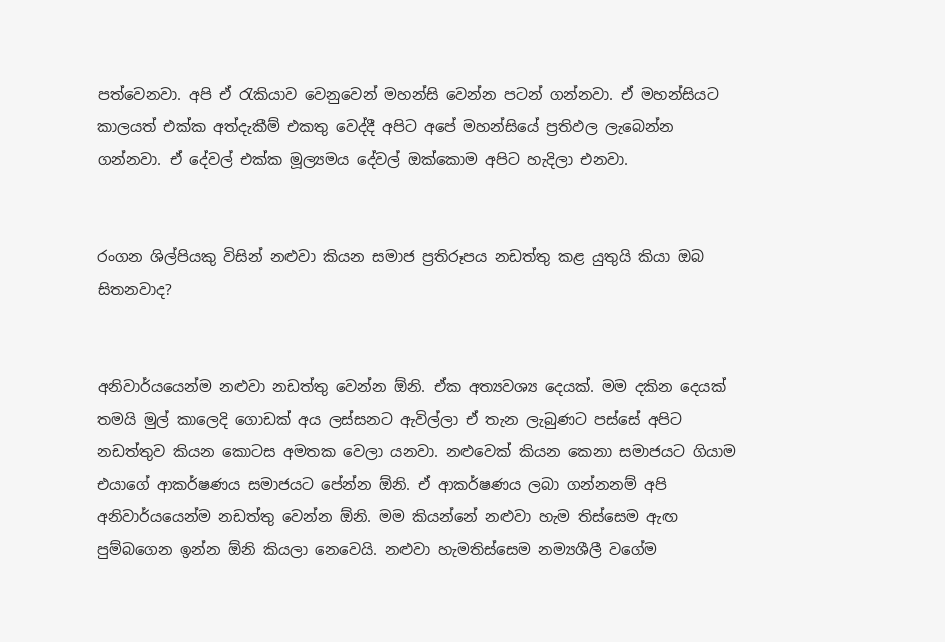පත්වෙනවා. අපි ඒ රැකියාව වෙනුවෙන් මහන්සි වෙන්න පටන් ගන්නවා. ඒ මහන්සියට කාලයත් එක්ක අත්දැකීම් එකතු වෙද්දී අපිට අපේ මහන්සියේ ප්‍රතිඵල ලැබෙන්න ගන්නවා. ඒ දේවල් එක්ක මූල්‍යමය දේවල් ඔක්කොම අපිට හැදිලා එනවා.


රංගන ශිල්පියකු විසින් නළුවා කියන සමාජ ප්‍රතිරූපය නඩත්තු කළ යුතුයි කියා ඔබ සිතනවාද?


අනිවාර්යයෙන්ම නළුවා නඩත්තු වෙන්න ඕනි. ඒක අත්‍යවශ්‍ය දෙයක්. මම දකින දෙයක් තමයි මුල් කාලෙදි ගොඩක් අය ලස්සනට ඇවිල්ලා ඒ තැන ලැබුණට පස්සේ අපිට නඩත්තුව කියන කොටස අමතක වෙලා යනවා. නළුවෙක් කියන කෙනා සමාජයට ගියාම එයාගේ ආකර්ෂණය සමාජයට පේන්න ඕනි. ඒ ආකර්ෂණය ලබා ගන්නනම් අපි අනිවාර්යයෙන්ම නඩත්තු වෙන්න ඕනි. මම කියන්නේ නළුවා හැම තිස්සෙම ඇඟ පුම්බගෙන ඉන්න ඕනි කියලා නෙවෙයි. නළුවා හැමතිස්සෙම නම්‍යශීලී වගේම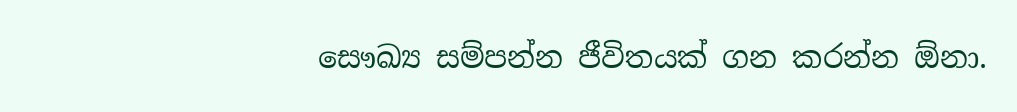සෞඛ්‍ය සම්පන්න ජීවිතයක් ගන කරන්න ඕනා.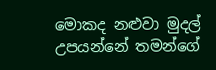මොකද නළුවා මුදල් උපයන්නේ තමන්ගේ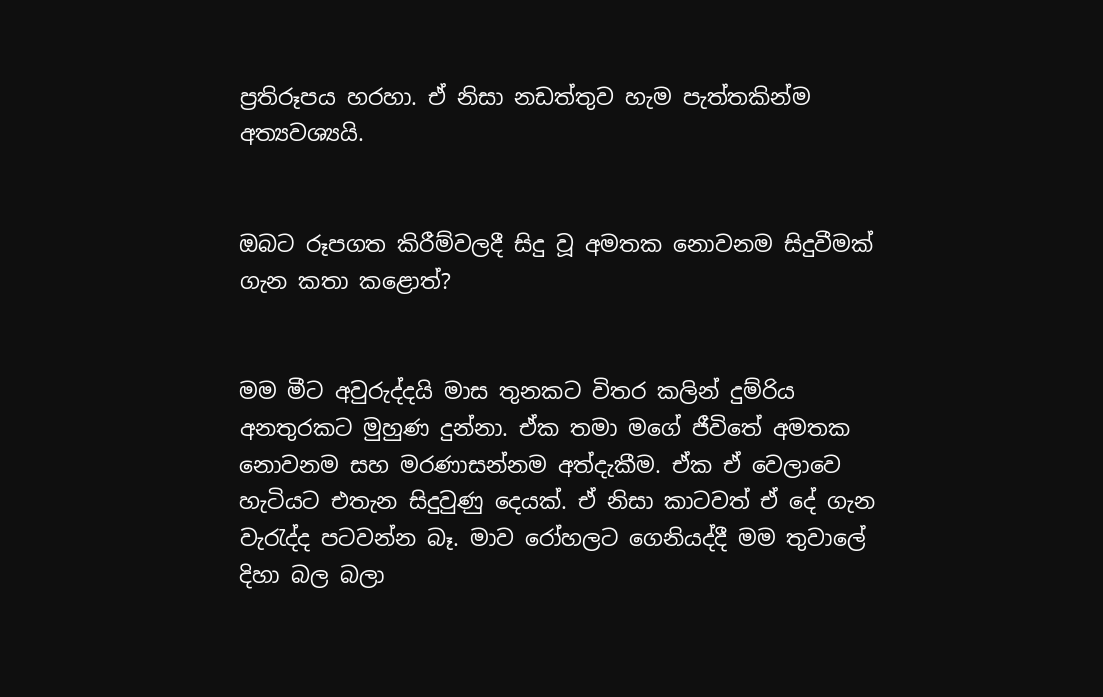ප්‍රතිරූපය හරහා. ඒ නිසා නඩත්තුව හැම පැත්තකින්ම අත්‍යවශ්‍යයි.


ඔබට රූපගත කිරීම්වලදී සිදු වූ අමතක නොවනම සිදුවීමක් ගැන කතා කළොත්?


මම මීට අවුරුද්දයි මාස තුනකට විතර කලින් දුම්රිය අනතුරකට මුහුණ දුන්නා. ඒක තමා මගේ ජීවිතේ අමතක නොවනම සහ මරණාසන්නම අත්දැකීම. ඒක ඒ වෙලාවෙ හැටියට එතැන සිදුවුණු දෙයක්. ඒ නිසා කාටවත් ඒ දේ ගැන වැරැද්ද පටවන්න බෑ. මාව රෝහලට ගෙනියද්දී මම තුවාලේ දිහා බල බලා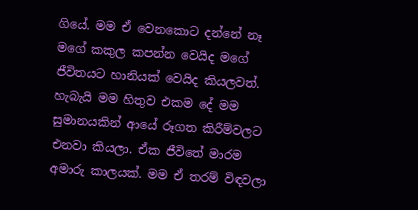ගියේ. මම ඒ වෙනකොට දන්නේ නෑ මගේ කකුල කපන්න වෙයිද මගේ ජීවිතයට හානියක් වෙයිද කියලවත්. හැබැයි මම හිතුව එකම දේ මම සුමානයකින් ආයේ රූගත කිරීම්වලට එනවා කියලා. ඒක ජීවිතේ මාරම අමාරු කාලයක්. මම ඒ තරම් විඳවලා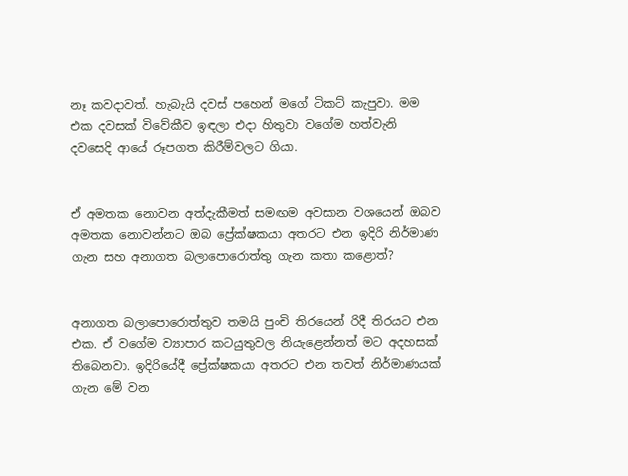නෑ කවදාවත්. හැබැයි දවස් පහෙන් මගේ ටිකට් කැපුවා. මම එක දවසක් විවේකීව ඉඳලා එදා හිතුවා වගේම හත්වැනි දවසෙදි ආයේ රූපගත කිරීම්වලට ගියා.


ඒ අමතක නොවන අත්දැකීමත් සමඟම අවසාන වශයෙන් ඔබව අමතක නොවන්නට ඔබ ප්‍රේක්ෂකයා අතරට එන ඉදිරි නිර්මාණ ගැන සහ අනාගත බලාපොරොත්තු ගැන කතා කළොත්?


අනාගත බලාපොරොත්තුව තමයි පුංචි තිරයෙන් රිදී තිරයට එන එක. ඒ වගේම ව්‍යාපාර කටයුතුවල නියැළෙන්නත් මට අදහසක් තිබෙනවා. ඉදිරියේදී ප්‍රේක්ෂකයා අතරට එන තවත් නිර්මාණයක් ගැන මේ වන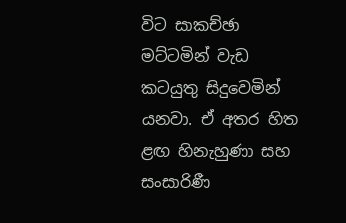විට සාකච්ඡා මට්ටමින් වැඩ කටයුතු සිදුවෙමින් යනවා. ඒ අතර හිත ළඟ හිනැහුණා සහ සංසාරිණී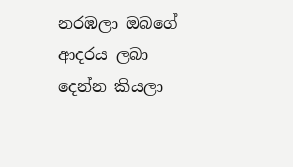නරඹලා ඔබගේ ආදරය ලබා දෙන්න කියලා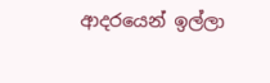ආදරයෙන් ඉල්ලා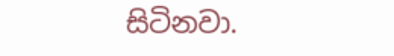සිටිනවා.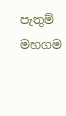පැතුම් මහගම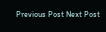Previous Post Next Post